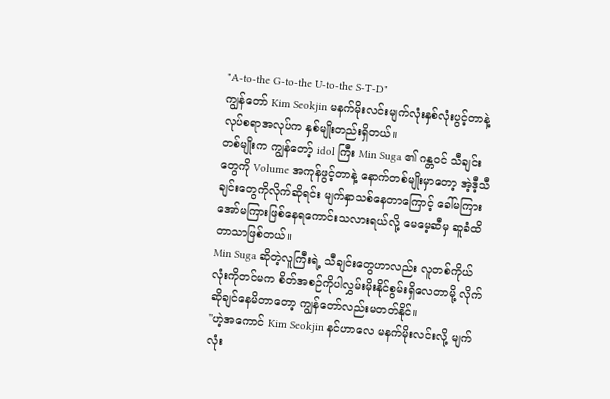"A-to-the G-to-the U-to-the S-T-D"
ကျွန်တော် Kim Seokjin မနက်မိုးလင်းမျက်လုံးနှစ်လုံးပွင့်တာနဲ့ လုပ်စရာအလုပ်က နှစ်မျိုးတည်းရှိတယ်။
တစ်မျိုးက ကျွန်တော့် idol ကြီး Min Suga ၏ ဂန္တဝင် သီချင်းတွေကို Volume အကုန်ဖွင့်တာနဲ့ နောက်တစ်မျိုးမှာတော့ အဲ့ဒီ့သီချင်းတွေကိုလိုက်ဆိုရင်း မျက်နှာသစ်နေတာကြောင့် ခေါ်မကြားအော်မကြားဖြစ်နေရကောင်းသလားရယ်လို့ မေမေ့ဆီမှ ဆူခံထိတာသာဖြစ်တယ်။
Min Suga ဆိုတဲ့လူကြီးရဲ့ သီချင်းတွေဟာလည်း လူတစ်ကိုယ်လုံးကိုတင်မက စိတ်အစဉ်ကိုပါလွှမ်းမိုးနိုင်စွမ်းရှိလေတာမို့ လိုက်ဆိုချင်နေမိတာတော့ ကျွန်တော်လည်းမတတ်နိုင်။
"ဟဲ့အကောင် Kim Seokjin နင်ဟာလေ မနက်မိုးလင်းလို့ မျက်လုံး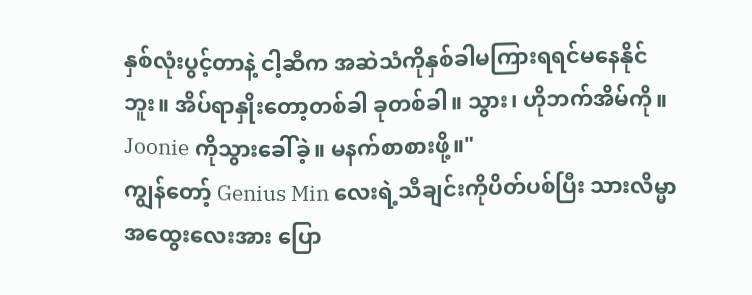နှစ်လုံးပွင့်တာနဲ့ ငါ့ဆီက အဆဲသံကိုနှစ်ခါမကြားရရင်မနေနိုင်ဘူး။ အိပ်ရာနှိုးတော့တစ်ခါ ခုတစ်ခါ။ သွား၊ ဟိုဘက်အိမ်ကို။ Joonie ကိုသွားခေါ်ခဲ့။ မနက်စာစားဖို့။"
ကျွန်တော့် Genius Min လေးရဲ့သီချင်းကိုပိတ်ပစ်ပြီး သားလိမ္မာအထွေးလေးအား ပြော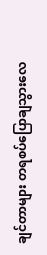ချင်တာများ တရစပ်ပြောချသွားလေ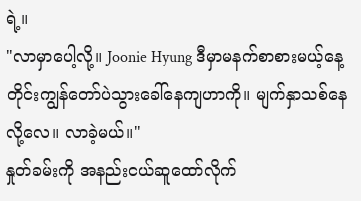ရဲ့။
"လာမှာပေါ့လို့။ Joonie Hyung ဒီမှာမနက်စာစားမယ့်နေ့တိုင်းကျွန်တော်ပဲသွားခေါ်နေကျဟာကို။ မျက်နှာသစ်နေလို့လေ။ လာခဲ့မယ်။"
နှုတ်ခမ်းကို အနည်းငယ်ဆူထော်လိုက်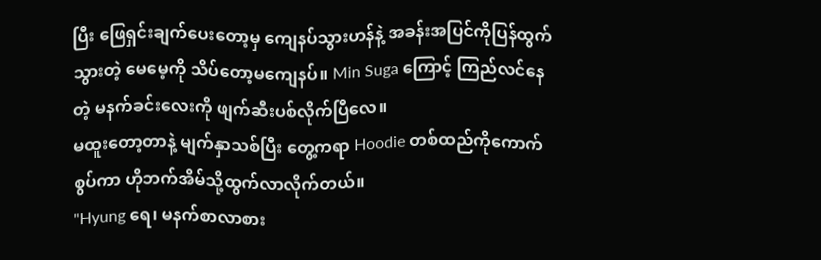ပြီး ဖြေရှင်းချက်ပေးတော့မှ ကျေနပ်သွားဟန်နဲ့ အခန်းအပြင်ကိုပြန်ထွက်သွားတဲ့ မေမေ့ကို သိပ်တော့မကျေနပ်။ Min Suga ကြောင့် ကြည်လင်နေတဲ့ မနက်ခင်းလေးကို ဖျက်ဆီးပစ်လိုက်ပြီလေ။
မထူးတော့တာနဲ့ မျက်နှာသစ်ပြီး တွေ့ကရာ Hoodie တစ်ထည်ကိုကောက်စွပ်ကာ ဟိုဘက်အိမ်သို့ထွက်လာလိုက်တယ်။
"Hyung ရေ၊ မနက်စာလာစား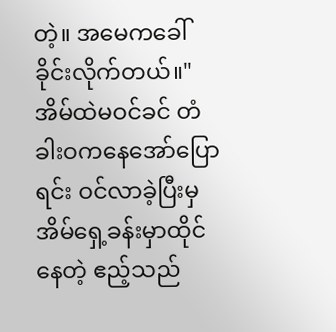တဲ့။ အမေကခေါ်ခိုင်းလိုက်တယ်။"
အိမ်ထဲမဝင်ခင် တံခါးဝကနေအော်ပြောရင်း ဝင်လာခဲ့ပြီးမှ အိမ်ရှေ့ခန်းမှာထိုင်နေတဲ့ ဧည့်သည်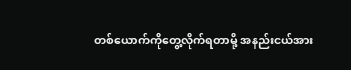တစ်ယောက်ကိုတွေ့လိုက်ရတာမို့ အနည်းငယ်အား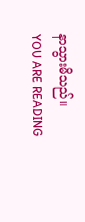နာသွားမိသည်။
YOU ARE READING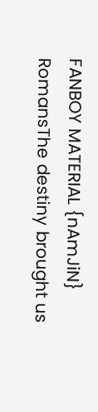FANBOY MATERIAL {nAmJiN}
RomansThe destiny brought us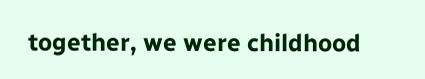together, we were childhood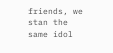friends, we stan the same idol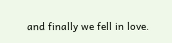and finally we fell in love.